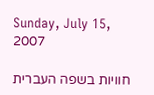Sunday, July 15, 2007

חוויות בשפה העברית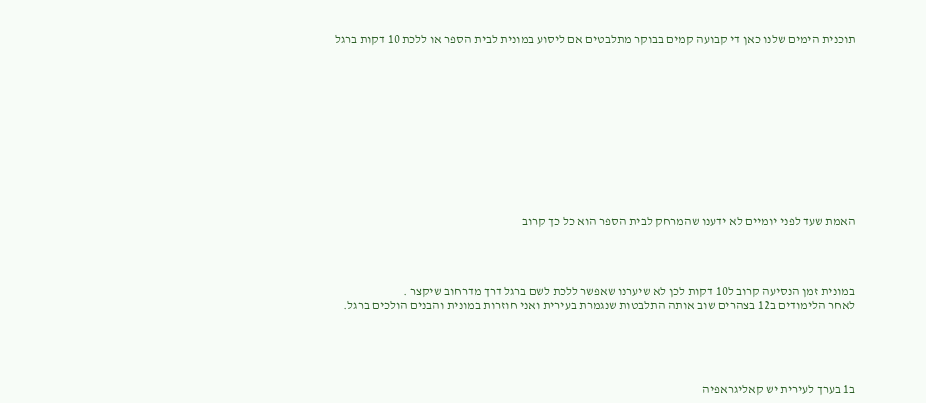תוכנית הימים שלנו כאן די קבועה קמים בבוקר מתלבטים אם ליסוע במונית לבית הספר או ללכת 10 דקות ברגל












האמת שעד לפני יומיים לא ידענו שהמרחק לבית הספר הוא כל כך קרוב




במונית זמן הנסיעה קרוב ל10 דקות לכן לא שיערנו שאפשר ללכת לשם ברגל דרך מדרחוב שיקצר .
לאחר הלימודים ב12 בצהרים שוב אותה התלבטות שנגמרת בעירית ואני חוזרות במונית והבנים הולכים ברגל.





ב1 בערך לעירית יש קאליגראפיה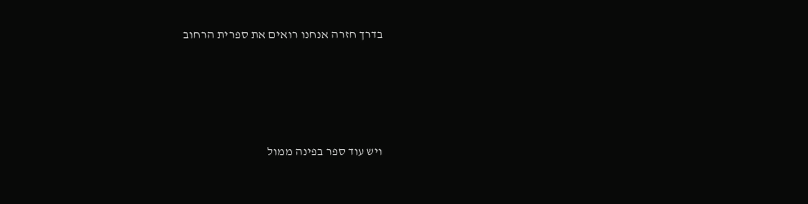בדרך חזרה אנחנו רואים את ספרית הרחוב




ויש עוד ספר בפינה ממול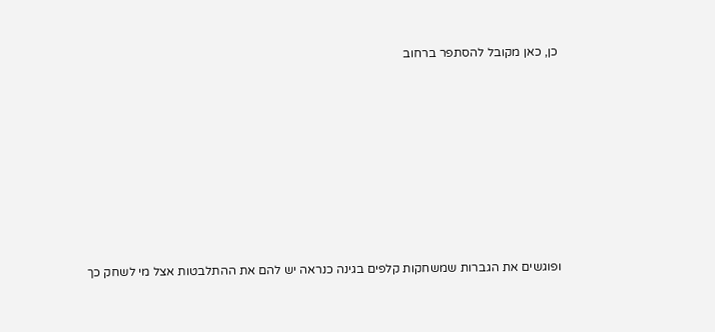כן, כאן מקובל להסתפר ברחוב









ופוגשים את הגברות שמשחקות קלפים בגינה כנראה יש להם את ההתלבטות אצל מי לשחק כך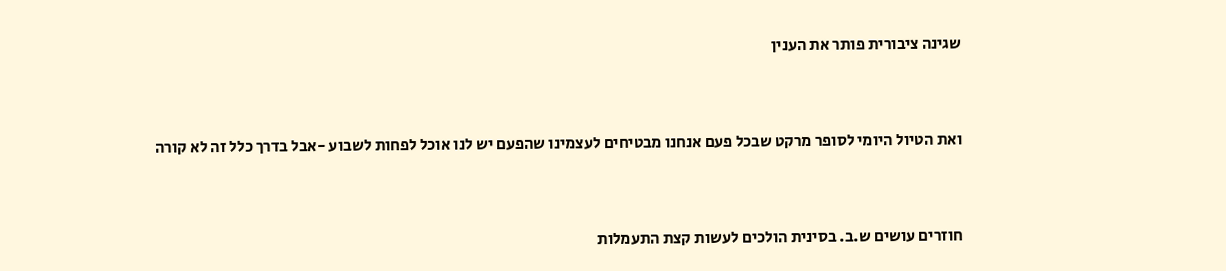שגינה ציבורית פותר את הענין



ואת הטיול היומי לסופר מרקט שבכל פעם אנחנו מבטיחים לעצמינו שהפעם יש לנו אוכל לפחות לשבוע -אבל בדרך כלל זה לא קורה



חוזרים עושים ש.ב. בסינית הולכים לעשות קצת התעמלות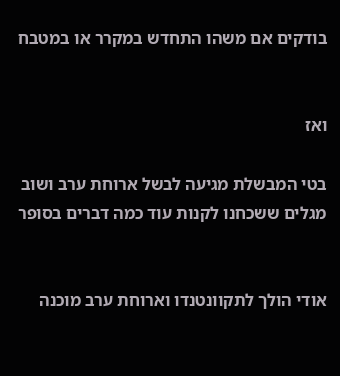בודקים אם משהו התחדש במקרר או במטבח


ואז

בטי המבשלת מגיעה לבשל ארוחת ערב ושוב מגלים ששכחנו לקנות עוד כמה דברים בסופר


אודי הולך לתקוונטנדו וארוחת ערב מוכנה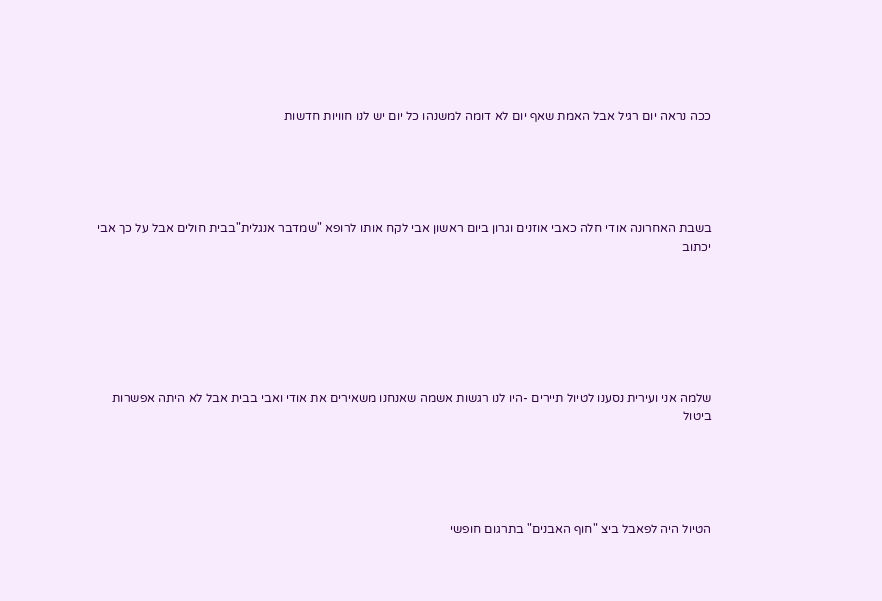ככה נראה יום רגיל אבל האמת שאף יום לא דומה למשנהו כל יום יש לנו חוויות חדשות





בשבת האחרונה אודי חלה כאבי אוזנים וגרון ביום ראשון אבי לקח אותו לרופא "שמדבר אנגלית"בבית חולים אבל על כך אבי יכתוב







שלמה אני ועירית נסענו לטיול תיירים -היו לנו רגשות אשמה שאנחנו משאירים את אודי ואבי בבית אבל לא היתה אפשרות ביטול





הטיול היה לפאבל ביצ "חוף האבנים" בתרגום חופשי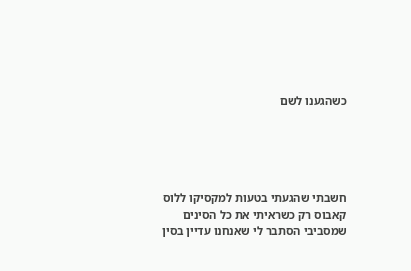כשהגענו לשם





חשבתי שהגעתי בטעות למקסיקו ללוס קאבוס רק כשראיתי את כל הסינים שמסביבי הסתבר לי שאנחנו עדיין בסין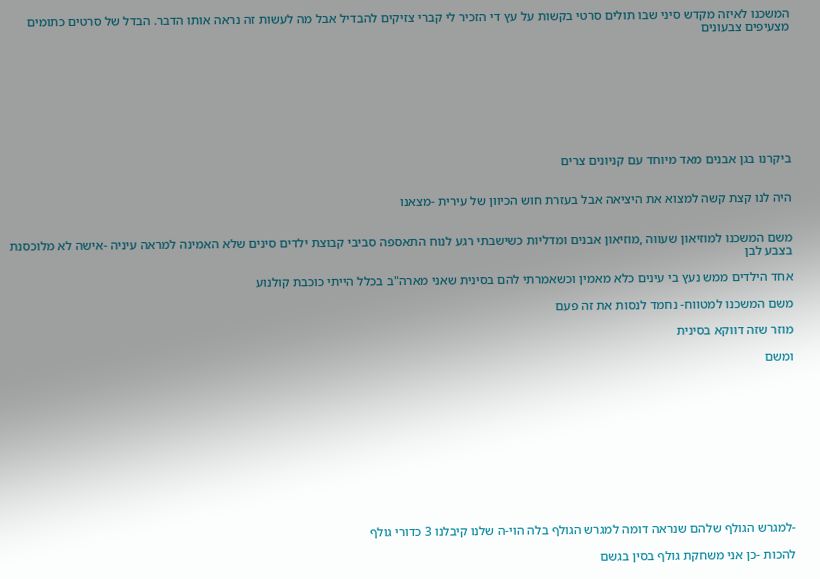המשכנו לאיזה מקדש סיני שבו תולים סרטי בקשות על עץ די הזכיר לי קברי צזיקים להבדיל אבל מה לעשות זה נראה אותו הדבר. הבדל של סרטים כתומים מצעיפים צבעונים









ביקרנו בגן אבנים מאד מיוחד עם קניונים צרים


היה לנו קצת קשה למצוא את היציאה אבל בעזרת חוש הכיוון של עירית -מצאנו


משם המשכנו למוזיאון שעווה ,מוזיאון אבנים ומדליות כשישבתי רגע לנוח התאספה סביבי קבוצת ילדים סינים שלא האמינה למראה עיניה -אישה לא מלוכסנת בצבע לבן

אחד הילדים ממש נעץ בי עינים כלא מאמין וכשאמרתי להם בסינית שאני מארה"ב בכלל הייתי כוכבת קולנוע

משם המשכנו למטווח- נחמד לנסות את זה פעם

מוזר שזה דווקא בסינית

ומשם












-למגרש הגולף שלהם שנראה דומה למגרש הגולף בלה הוי-ה שלנו קיבלנו 3 כדורי גולף

להכות -כן אני משחקת גולף בסין בגשם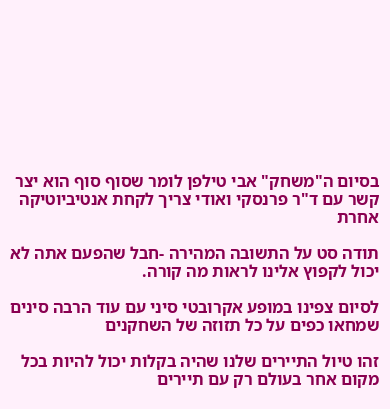בסיום ה"משחק" אבי טילפן לומר שסוף סוף הוא יצר קשר עם ד"ר פרנסקי ואודי צריך לקחת אנטיביוטיקה אחרת

תודה סט על התשובה המהירה -חבל שהפעם אתה לא יכול לקפוץ אלינו לראות מה קורה.

לסיום צפינו במופע אקרובטי סיני עם עוד הרבה סינים שמחאו כפים על כל תזוזה של השחקנים

זהו טיול התיירים שלנו שהיה בקלות יכול להיות בכל מקום אחר בעולם רק עם תיירים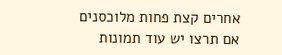אחרים קצת פחות מלוכסנים
אם תרצו יש עוד תמונות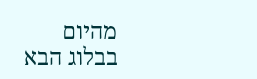מהיום
בבלוג הבא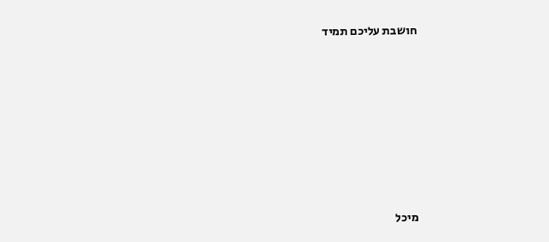חושבת עליכם תמיד












מיכל